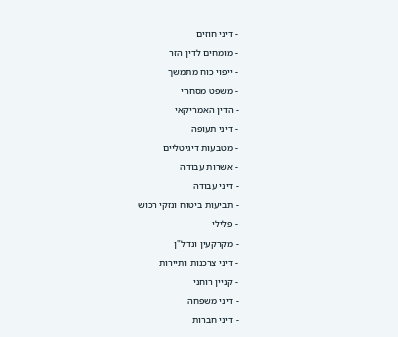- דיני חוזים
- מומחים לדין הזר
- ייפוי כוח מתמשך
- משפט מסחרי
- הדין האמריקאי
- דיני תעופה
- מטבעות דיגיטליים
- אשרות עבודה
- דיני עבודה
- תביעות ביטוח ונזקי רכוש
- פלילי
- מקרקעין ונדל"ן
- דיני צרכנות ותיירות
- קניין רוחני
- דיני משפחה
- דיני חברות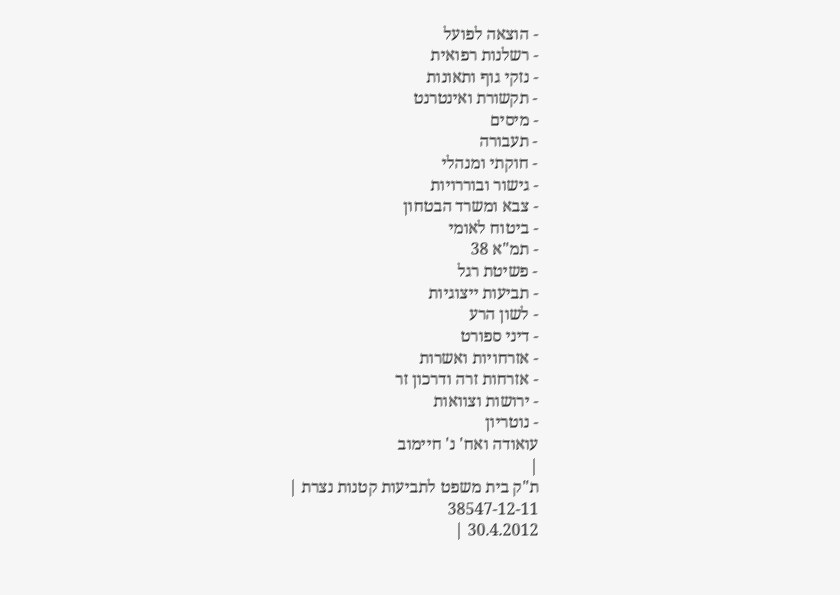- הוצאה לפועל
- רשלנות רפואית
- נזקי גוף ותאונות
- תקשורת ואינטרנט
- מיסים
- תעבורה
- חוקתי ומנהלי
- גישור ובוררויות
- צבא ומשרד הבטחון
- ביטוח לאומי
- תמ"א 38
- פשיטת רגל
- תביעות ייצוגיות
- לשון הרע
- דיני ספורט
- אזרחויות ואשרות
- אזרחות זרה ודרכון זר
- ירושות וצוואות
- נוטריון
עואודה ואח' נ' חיימוב
|
ת"ק בית משפט לתביעות קטנות נצרת |
38547-12-11
30.4.2012 |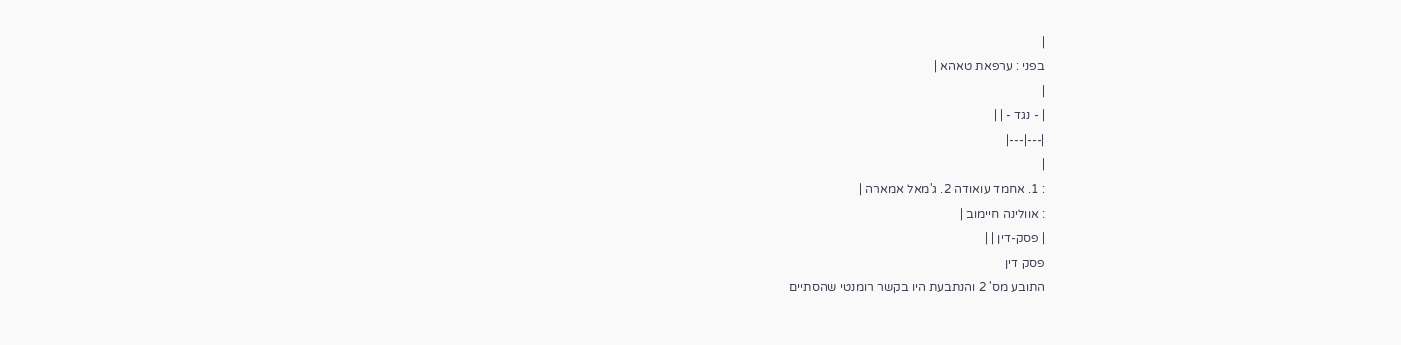|
בפני : ערפאת טאהא |
|
| - נגד - | |
|---|---|
|
: 1. אחמד עואודה 2. ג'מאל אמארה |
: אוולינה חיימוב |
| פסק-דין | |
פסק דין
התובע מס' 2 והנתבעת היו בקשר רומנטי שהסתיים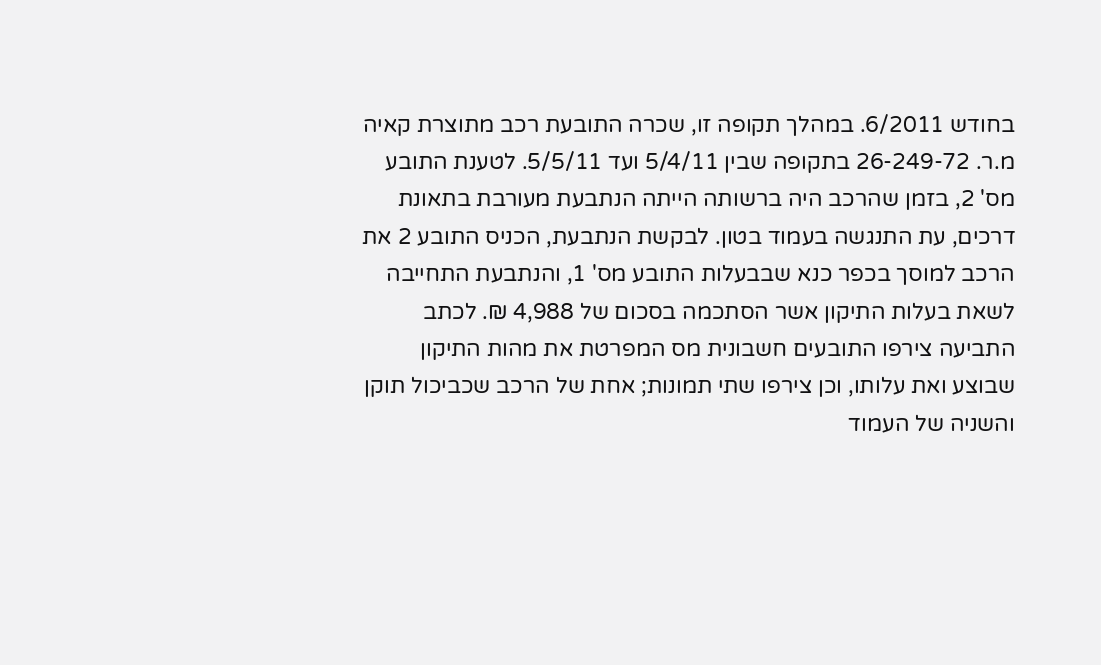בחודש 6/2011. במהלך תקופה זו, שכרה התובעת רכב מתוצרת קאיה מ.ר. 26-249-72 בתקופה שבין 5/4/11 ועד 5/5/11. לטענת התובע מס' 2, בזמן שהרכב היה ברשותה הייתה הנתבעת מעורבת בתאונת דרכים, עת התנגשה בעמוד בטון. לבקשת הנתבעת, הכניס התובע 2 את הרכב למוסך בכפר כנא שבבעלות התובע מס' 1, והנתבעת התחייבה לשאת בעלות התיקון אשר הסתכמה בסכום של 4,988 ₪. לכתב התביעה צירפו התובעים חשבונית מס המפרטת את מהות התיקון שבוצע ואת עלותו, וכן צירפו שתי תמונות; אחת של הרכב שכביכול תוקן והשניה של העמוד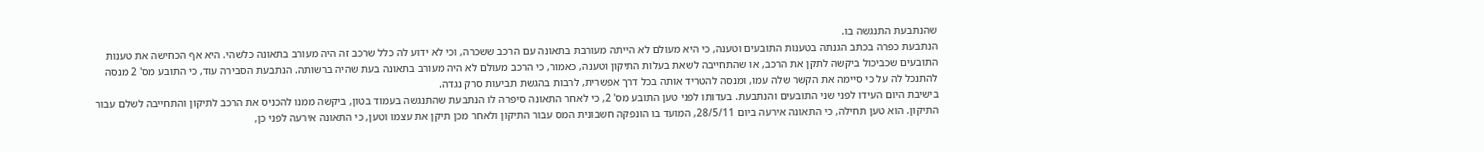שהנתבעת התנגשה בו.
הנתבעת כפרה בכתב הגנתה בטענות התובעים וטענה, כי היא מעולם לא הייתה מעורבת בתאונה עם הרכב ששכרה, וכי לא ידוע לה כלל שרכב זה היה מעורב בתאונה כלשהי. היא אף הכחישה את טענות התובעים שכביכול ביקשה לתקן את הרכב, או שהתחייבה לשאת בעלות התיקון וטענה, כאמור, כי הרכב מעולם לא היה מעורב בתאונה בעת שהיה ברשותה. הנתבעת הסבירה עוד, כי התובע מס' 2 מנסה להתנכל לה על כי סיימה את הקשר שלה עמו, ומנסה להטריד אותה בכל דרך אפשרית, לרבות בהגשת תביעות סרק נגדה.
בישיבת היום העידו לפני שני התובעים והנתבעת. בעדותו לפני טען התובע מס' 2, כי לאחר התאונה סיפרה לו הנתבעת שהתנגשה בעמוד בטון, ביקשה ממנו להכניס את הרכב לתיקון והתחייבה לשלם עבור התיקון. הוא טען תחילה, כי התאונה אירעה ביום 28/5/11, המועד בו הונפקה חשבונית המס עבור התיקון ולאחר מכן תיקן את עצמו וטען, כי התאונה אירעה לפני כן,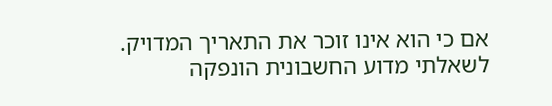אם כי הוא אינו זוכר את התאריך המדויק. לשאלתי מדוע החשבונית הונפקה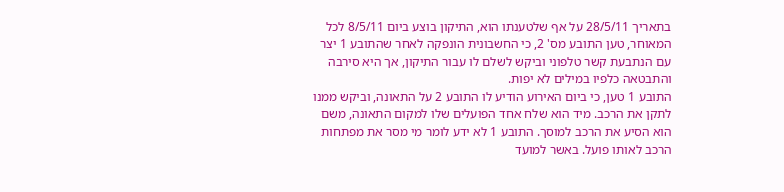בתאריך 28/5/11 על אף שלטענתו הוא, התיקון בוצע ביום 8/5/11 לכל המאוחר, טען התובע מס' 2, כי החשבונית הונפקה לאחר שהתובע 1 יצר עם הנתבעת קשר טלפוני וביקש לשלם לו עבור התיקון, אך היא סירבה והתבטאה כלפיו במילים לא יפות.
התובע 1 טען, כי ביום האירוע הודיע לו התובע 2 על התאונה, וביקש ממנו לתקן את הרכב. מיד הוא שלח אחד הפועלים שלו למקום התאונה, משם הוא הסיע את הרכב למוסך. התובע 1 לא ידע לומר מי מסר את מפתחות הרכב לאותו פועל. באשר למועד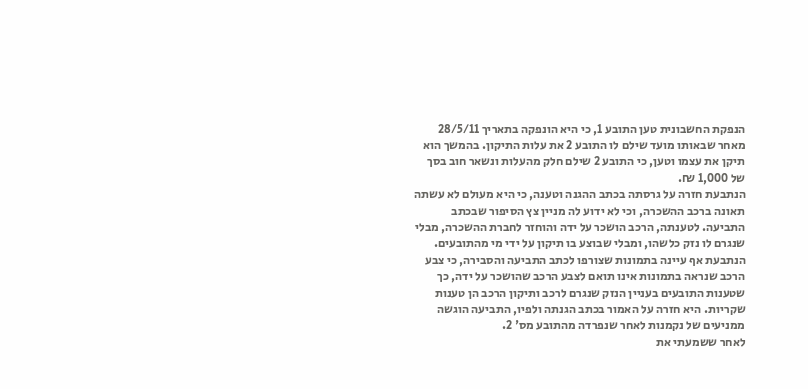הנפקת החשבונית טען התובע 1, כי היא הונפקה בתאריך 28/5/11 מאחר שבאותו מועד שילם לו התובע 2 את עלות התיקון. בהמשך הוא תיקן את עצמו וטען, כי התובע 2 שילם חלק מהעלות ונשאר חוב בסך של 1,000 ₪.
הנתבעת חזרה על גרסתה בכתב ההגנה וטענה, כי היא מעולם לא עשתה תאונה ברכב ההשכרה, וכי לא ידוע לה מניין צץ הסיפור שבכתב התביעה. לטענתה, הרכב הושכר על ידה והוחזר לחברת ההשכרה, מבלי שנגרם לו נזק כלשהו, ומבלי שבוצע בו תיקון על ידי מי מהתובעים. הנתבעת אף עיינה בתמונות שצורפו לכתב התביעה והסבירה, כי צבע הרכב שנראה בתמונות אינו תואם לצבע הרכב שהושכר על ידה, כך שטענות התובעים בעניין הנזק שנגרם לרכב ותיקון הרכב הן טענות שקריות. היא חזרה על האמור בכתב הגנתה ולפיו, התביעה הוגשה ממניעים של נקמנות לאחר שנפרדה מהתובע מס' 2.
לאחר ששמעתי את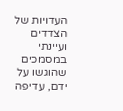העדויות של הצדדים ועיינתי במסמכים שהוגשו על ידם, עדיפה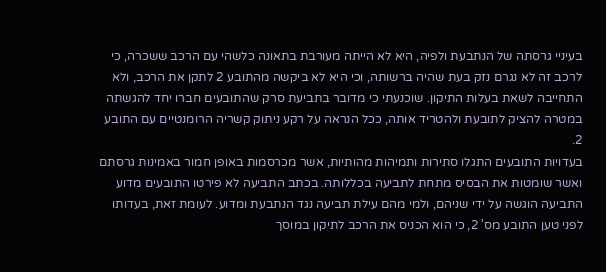בעיניי גרסתה של הנתבעת ולפיה, היא לא הייתה מעורבת בתאונה כלשהי עם הרכב ששכרה, כי לרכב זה לא נגרם נזק בעת שהיה ברשותה, וכי היא לא ביקשה מהתובע 2 לתקן את הרכב, ולא התחייבה לשאת בעלות התיקון. שוכנעתי כי מדובר בתביעת סרק שהתובעים חברו יחד להגשתה במטרה להציק לתובעת ולהטריד אותה, ככל הנראה על רקע ניתוק קשריה הרומנטיים עם התובע 2.
בעדויות התובעים התגלו סתירות ותמיהות מהותיות, אשר מכרסמות באופן חמור באמינות גרסתם ואשר שומטות את הבסיס מתחת לתביעה בכללותה. בכתב התביעה לא פירטו התובעים מדוע התביעה הוגשה על ידי שניהם, ולמי מהם עילת תביעה נגד הנתבעת ומדוע. לעומת זאת, בעדותו לפני טען התובע מס' 2, כי הוא הכניס את הרכב לתיקון במוסך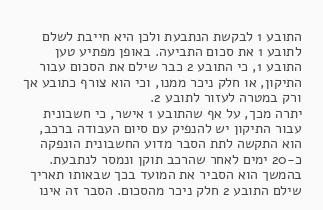התובע 1 לבקשת הנתבעת ולכן היא חייבת לשלם לתובע 1 את סכום התביעה. באופן מפתיע טען התובע 1, כי התובע 2 כבר שילם את הסכום עבור התיקון, או חלק ניכר ממנו, וכי הוא צורף כתובע אך ורק במטרה לעזור לתובע 2.
יתרה מכך, על אף שהתובע 1 אישר, כי חשבונית עבור התיקון יש להנפיק עם סיום העבודה ברכב, הוא התקשה לתת הסבר מדוע החשבונית הונפקה כ-20 ימים לאחר שהרכב תוקן ונמסר לנתבעת. בהמשך הוא הסביר את המועד בכך שבאותו תאריך שילם התובע 2 חלק ניכר מהסכום. הסבר זה אינו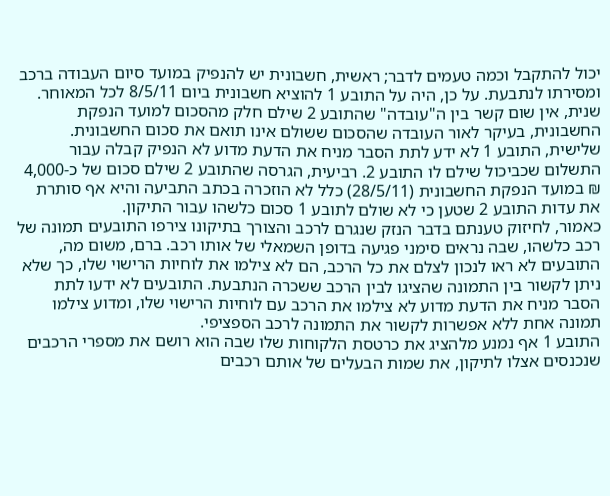יכול להתקבל וכמה טעמים לדבר; ראשית, חשבונית יש להנפיק במועד סיום העבודה ברכב ומסירתו לנתבעת. על כן, היה על התובע 1 להוציא חשבונית ביום 8/5/11 לכל המאוחר. שנית, אין שום קשר בין ה"עובדה" שהתובע 2 שילם חלק מהסכום למועד הנפקת החשבונית, בעיקר לאור העובדה שהסכום ששולם אינו תואם את סכום החשבונית. שלישית, התובע 1 לא ידע לתת הסבר מניח את הדעת מדוע לא הנפיק קבלה עבור התשלום שכביכול שילם לו התובע 2. רביעית, הגרסה שהתובע 2 שילם סכום של כ-4,000 ₪ במועד הנפקת החשבונית (28/5/11) כלל לא הוזכרה בכתב התביעה והיא אף סותרת את עדות התובע 2 שטען כי לא שולם לתובע 1 סכום כלשהו עבור התיקון.
כאמור, לחיזוק טענתם בדבר הנזק שנגרם לרכב והצורך בתיקונו צירפו התובעים תמונה של רכב כלשהו, שבה נראים סימני פגיעה בדופן השמאלי של אותו רכב. ברם, משום מה, התובעים לא ראו לנכון לצלם את כל הרכב, הם לא צילמו את לוחיות הרישוי שלו, כך שלא ניתן לקשור בין התמונה שהציגו לבין הרכב ששכרה הנתבעת. התובעים לא ידעו לתת הסבר מניח את הדעת מדוע לא צילמו את הרכב עם לוחיות הרישוי שלו, ומדוע צילמו תמונה אחת ללא אפשרות לקשור את התמונה לרכב הספציפי.
התובע 1 אף נמנע מלהציג את כרטסת הלקוחות שלו שבה הוא רושם את מספרי הרכבים שנכנסים אצלו לתיקון, את שמות הבעלים של אותם רכבים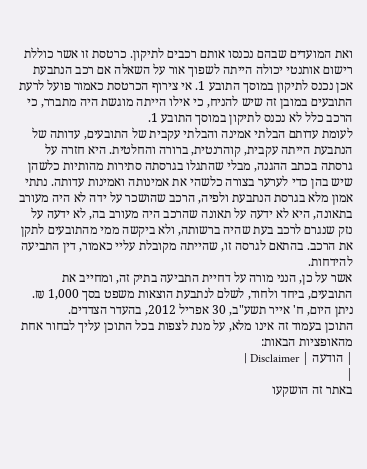ואת המועדים שבהם נכנסו אותם רכבים לתיקון. כרטסת זו אשר כוללת רישום אותנטי יכולה הייתה לשפוך אור על השאלה אם רכב הנתבעת אכן נכנס לתיקון במוסך התובע 1. אי צירוף הכרטסת כאמור פועל לרעת התובעים במובן זה שיש להניח, כי אילו הייתה מוגשת היה מתברר, כי הרכב כלל לא נכנס לתיקון במוסך התובע 1.
לעומת עדותם הבלתי אמינה והבלתי עקבית של התובעים, עדותה של הנתבעת הייתה עקבית, קוהרנטית, ברורה והחלטית. היא חזרה על גרסתה בכתב ההגנה, מבלי שהתגלו בגרסתה סתירות מהותיות כלשהן שיש בהן כדי לערער בצורה כלשהי את אמינותה ואמינות עדותה. נתתי אמון מלא בגרסת הנתבעת ולפיה, הרכב שהושכר על ידה לא היה מעורב בתאונה, היא לא ידעה על תאונה שהרכב היה מעורב בה, לא ידעה על נזק שנגרם לרכב בעת שהיה ברשותה, ולא ביקשה ממי מהתובעים לתקן את הרכב. בהתאם לגרסה זו, שהייתה מקובלת עליי כאמור, דין התביעה להידחות.
אשר על כן, הנני מורה על דחיית התביעה בתיק זה, ומחייב את התובעים, ביחד ולחוד, לשלם לנתבעת הוצאות משפט בסך 1,000 ₪.
ניתן היום, ח' אייר תשע"ב, 30 אפריל 2012, בהעדר הצדדים.
התוכן בעמוד זה אינו מלא, על מנת לצפות בכל התוכן עליך לבחור אחת מהאופציות הבאות:
| הודעה | Disclaimer |
|
באתר זה הושקעו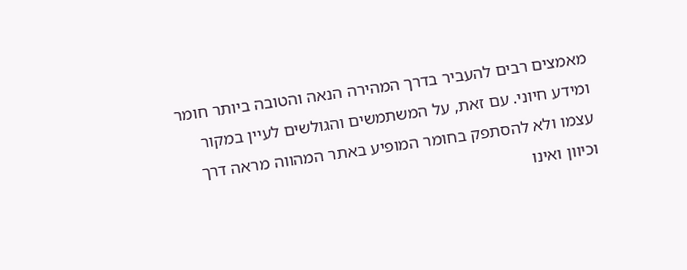מאמצים רבים להעביר בדרך המהירה הנאה והטובה ביותר חומר ומידע חיוני. עם זאת, על המשתמשים והגולשים לעיין במקור עצמו ולא להסתפק בחומר המופיע באתר המהווה מראה דרך וכיוון ואינו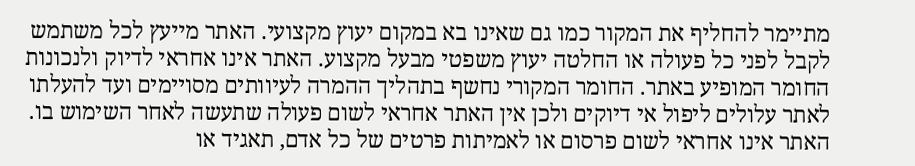מתיימר להחליף את המקור כמו גם שאינו בא במקום יעוץ מקצועי. האתר מייעץ לכל משתמש לקבל לפני כל פעולה או החלטה יעוץ משפטי מבעל מקצוע. האתר אינו אחראי לדיוק ולנכונות החומר המופיע באתר. החומר המקורי נחשף בתהליך ההמרה לעיוותים מסויימים ועד להעלתו לאתר עלולים ליפול אי דיוקים ולכן אין האתר אחראי לשום פעולה שתעשה לאחר השימוש בו. האתר אינו אחראי לשום פרסום או לאמיתות פרטים של כל אדם, תאגיד או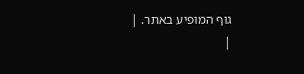גוף המופיע באתר. |
|